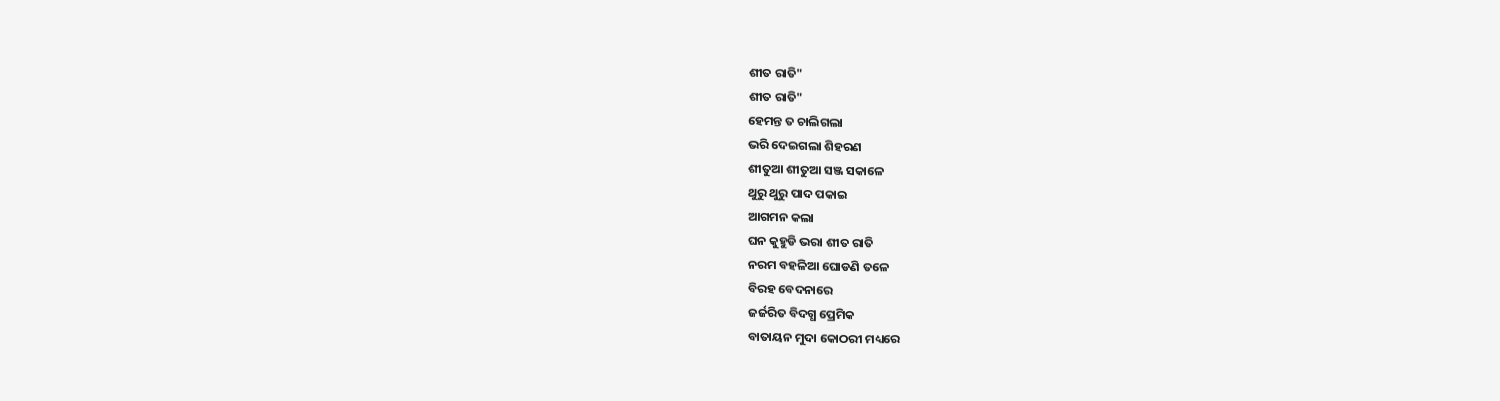ଶୀତ ରାତି"
ଶୀତ ରାତି"
ହେମନ୍ତ ତ ଚାଲିଗଲା
ଭରି ଦେଇଗଲା ଶିହରଣ
ଶୀତୁଆ ଶୀତୁଆ ସଞ୍ଜ ସକାଳେ
ଥୁରୁ ଥୁରୁ ପାଦ ପକାଇ
ଆଗମନ କଲା
ଘନ କୁହୁଡି ଭରା ଶୀତ ରାତି
ନରମ ବହଳିଆ ଘୋଡଣି ତଳେ
ବିରହ ବେଦନାରେ
ଜର୍ଜରିତ ବିଦଗ୍ଧ ପ୍ରେମିକ
ବାତାୟନ ମୁଦା କୋଠରୀ ମଧ୍ୟରେ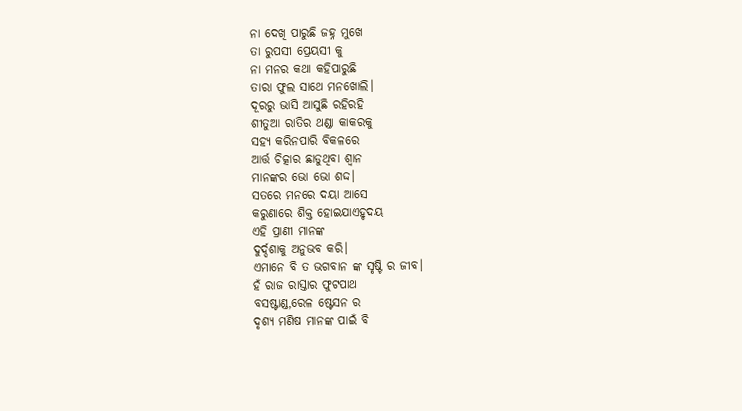ନା ଦେଖି ପାରୁଛି ଜହ୍ନ ମୁଖେ
ତା ରୁପସୀ ପ୍ରେୟସୀ କୁ
ନା ମନର କଥା କହିପାରୁଛି
ତାରା ଫୁଲ ସାଥେ ମନଖୋଲି।
ଦୂରରୁ ଭାସି ଆସୁଛି ରହିରହି
ଶୀତୁଆ ରାତିର ଥଣ୍ଡା କାକରକୁ
ସହ୍ୟ କରିନପାରି ବିକଳରେ
ଆର୍ତ୍ତ ଚିତ୍କାର ଛାଡୁଥିବା ଶ୍ଵାନ
ମାନଙ୍କର ଭୋ ଭୋ ଶଦ୍ଦ।
ସତରେ ମନରେ ଦୟା ଆସେ
କରୁଣାରେ ଶିକ୍ତ ହୋଇଯାଏହୃଦୟ
ଏହି ପ୍ରାଣୀ ମାନଙ୍କ
ଦୁର୍ଦ୍ଦଶାକୁ ଅନୁଭବ କରି।
ଏମାନେ ବି ତ ଭଗବାନ ଙ୍କ ସୃଷ୍ଟି ର ଜୀବ।
ହଁ ରାଜ ରାସ୍ତାର ଫୁଟପାଥ
ବସଷ୍ଟାଣ୍ଡ,ରେଳ ଷ୍ଟେସନ ର
ଦୃଶ୍ୟ ମଣିଷ ମାନଙ୍କ ପାଇଁ ବି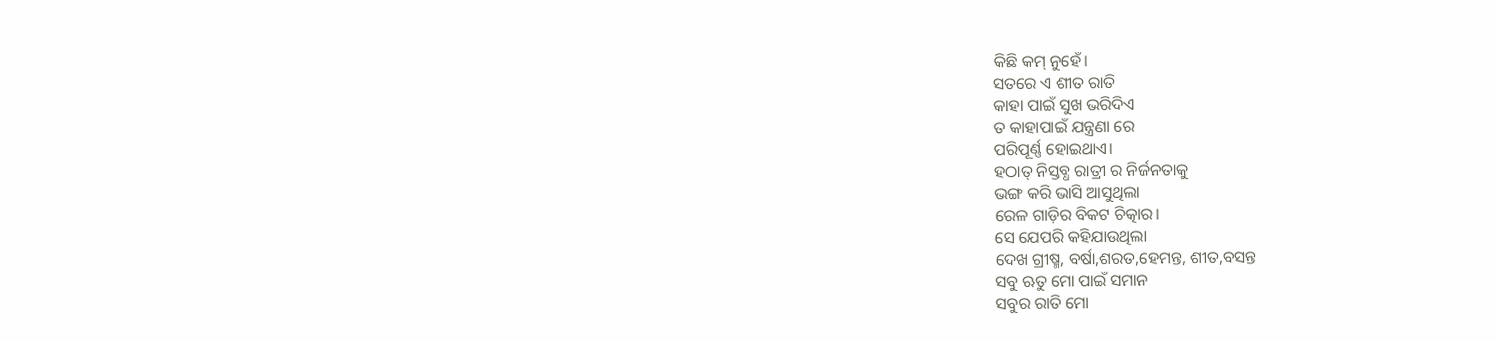କିଛି କମ୍ ନୁହେଁ।
ସତରେ ଏ ଶୀତ ରାତି
କାହା ପାଇଁ ସୁଖ ଭରିଦିଏ
ତ କାହାପାଇଁ ଯନ୍ତ୍ରଣା ରେ
ପରିପୂର୍ଣ୍ଣ ହୋଇଥାଏ।
ହଠାତ୍ ନିସ୍ତବ୍ଧ ରାତ୍ରୀ ର ନିର୍ଜନତାକୁ
ଭଙ୍ଗ କରି ଭାସି ଆସୁଥିଲା
ରେଳ ଗାଡ଼ିର ବିକଟ ଚିତ୍କାର।
ସେ ଯେପରି କହିଯାଉଥିଲା
ଦେଖ ଗ୍ରୀଷ୍ମ, ବର୍ଷା,ଶରତ,ହେମନ୍ତ, ଶୀତ,ବସନ୍ତ
ସବୁ ଋତୁ ମୋ ପାଇଁ ସମାନ
ସବୁର ରାତି ମୋ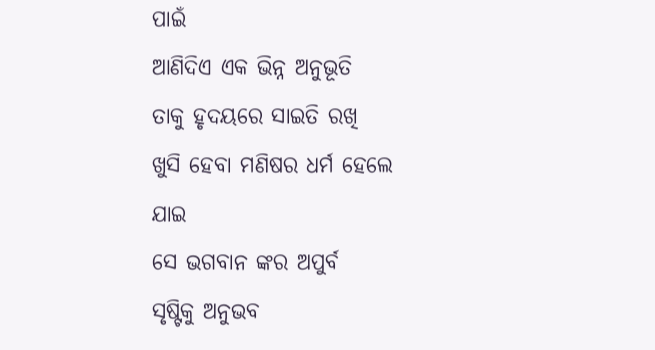ପାଇଁ
ଆଣିଦିଏ ଏକ ଭିନ୍ନ ଅନୁଭୂତି
ତାକୁ ହୃଦୟରେ ସାଇତି ରଖି
ଖୁସି ହେବା ମଣିଷର ଧର୍ମ ହେଲେ ଯାଇ
ସେ ଭଗବାନ ଙ୍କର ଅପୁର୍ବ
ସୃଷ୍ଟିକୁ ଅନୁଭବ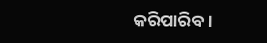କରିପାରିବ।